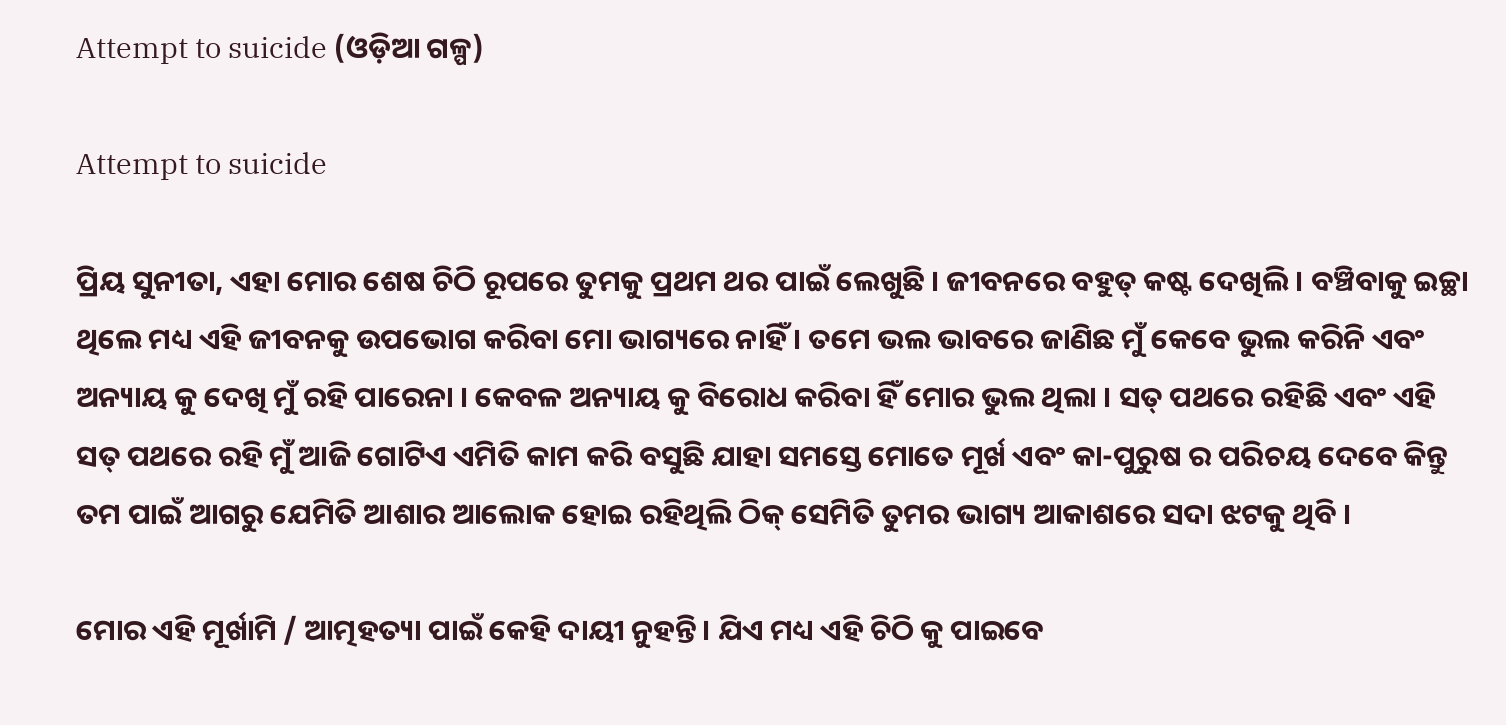Attempt to suicide (ଓଡ଼ିଆ ଗଳ୍ପ)

Attempt to suicide

ପ୍ରିୟ ସୁନୀତା, ଏହା ମୋର ଶେଷ ଚିଠି ରୂପରେ ତୁମକୁ ପ୍ରଥମ ଥର ପାଇଁ ଲେଖୁଛି । ଜୀବନରେ ବହୁତ୍ କଷ୍ଟ ଦେଖିଲି । ବଞ୍ଚିବାକୁ ଇଚ୍ଛା ଥିଲେ ମଧ୍ୟ ଏହି ଜୀବନକୁ ଉପଭୋଗ କରିବା ମୋ ଭାଗ୍ୟରେ ନାହିଁ । ତମେ ଭଲ ଭାବରେ ଜାଣିଛ ମୁଁ କେବେ ଭୁଲ କରିନି ଏବଂ ଅନ୍ୟାୟ କୁ ଦେଖି ମୁଁ ରହି ପାରେନା । କେବଳ ଅନ୍ୟାୟ କୁ ବିରୋଧ କରିବା ହିଁ ମୋର ଭୁଲ ଥିଲା । ସତ୍ ପଥରେ ରହିଛି ଏବଂ ଏହି ସତ୍ ପଥରେ ରହି ମୁଁ ଆଜି ଗୋଟିଏ ଏମିତି କାମ କରି ବସୁଛି ଯାହା ସମସ୍ତେ ମୋତେ ମୂର୍ଖ ଏବଂ କା-ପୁରୁଷ ର ପରିଚୟ ଦେବେ କିନ୍ତୁ ତମ ପାଇଁ ଆଗରୁ ଯେମିତି ଆଶାର ଆଲୋକ ହୋଇ ରହିଥିଲି ଠିକ୍ ସେମିତି ତୁମର ଭାଗ୍ୟ ଆକାଶରେ ସଦା ଝଟକୁ ଥିବି ।

ମୋର ଏହି ମୂର୍ଖାମି / ଆତ୍ମହତ୍ୟା ପାଇଁ କେହି ଦାୟୀ ନୁହନ୍ତି। ଯିଏ ମଧ୍ୟ ଏହି ଚିଠି କୁ ପାଇବେ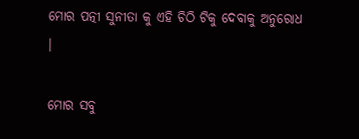ମୋର ପତ୍ନୀ ସୁନୀତା କୁ ଏହି ଚିଠି ଟିକୁ ଦେବାକୁ ଅନୁରୋଧ ।

ମୋର ସବୁ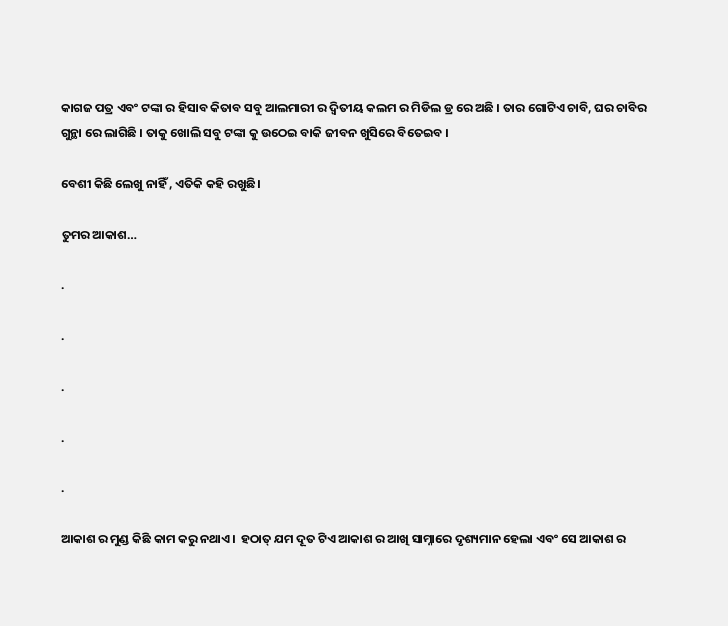କାଗଜ ପତ୍ର ଏବଂ ଟଙ୍କା ର ହିସାବ କିତାବ ସବୁ ଆଲମାରୀ ର ଦ୍ଵିତୀୟ କଲମ ର ମିଡିଲ ଡ୍ର ରେ ଅଛି । ତାର ଗୋଟିଏ ଚାବି, ଘର ଚାବିର ଗୁନ୍ଥା ରେ ଲାଗିଛି । ତାକୁ ଖୋଲି ସବୁ ଟଙ୍କା କୁ ଉଠେଇ ବାକି ଜୀବନ ଖୁସିରେ ବିତେଇବ ।

ବେଶୀ କିଛି ଲେଖୁ ନାହିଁ , ଏତିକି କହି ରଖୁଛି।

ତୁମର ଆକାଶ…

.

.

.

.

.

ଆକାଶ ର ମୁଣ୍ଡ କିଛି କାମ କରୁ ନଥାଏ।  ହଠାତ୍ ଯମ ଦୂତ ଟିଏ ଆକାଶ ର ଆଖି ସାମ୍ନାରେ ଦୃଶ୍ୟମାନ ହେଲା ଏବଂ ସେ ଆକାଶ ର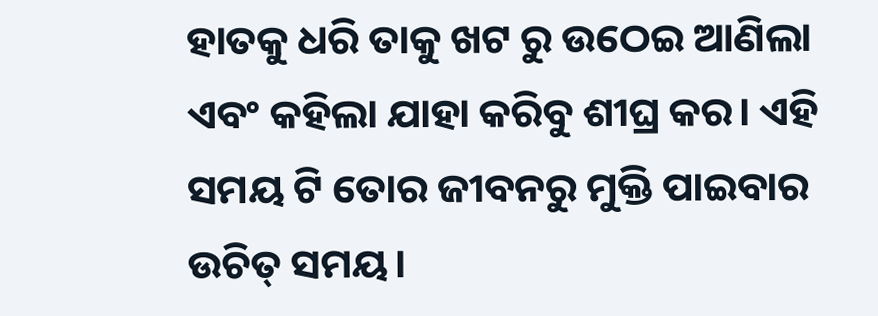ହାତକୁ ଧରି ତାକୁ ଖଟ ରୁ ଉଠେଇ ଆଣିଲା ଏବଂ କହିଲା ଯାହା କରିବୁ ଶୀଘ୍ର କର। ଏହି ସମୟ ଟି ତୋର ଜୀବନରୁ ମୁକ୍ତି ପାଇବାର ଉଚିତ୍ ସମୟ।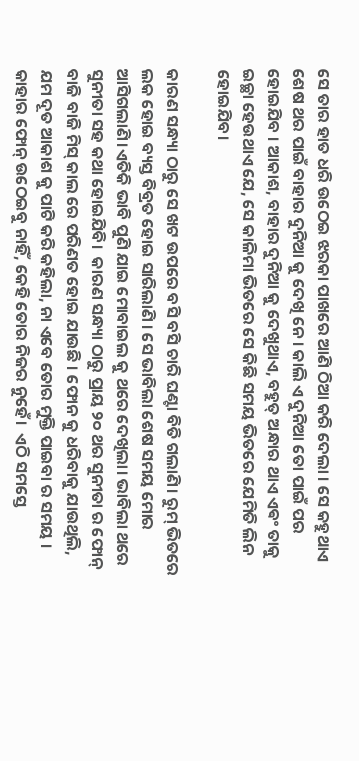ସେ ତାର ହାତ ଧରି ଉଠେଇ ଝରକା ପାଖରେ ଆଣି ଠିଆ କରି ଦେଲା । ସେ କହୁଥାଏ ଶେଷ ଥର ପାଇଁ ବାହାର ଦୁନିଆ କୁ ଦେଖି ନେ। କାଲି ଏ ଦୁନିଆ ତୋ ପାଇଁ ପର ହୋଇଯିବ । ଆକାଶ, ବାହାର ଦୁନିଆ କୁ ଦେଖୁଥାଏ, ବହୁତ୍ ଅନ୍ଧାର ଥାଏ ଏଵଂ ତାକୁ ଇଚ୍ଛା ହେଉଥାଏ ଯେ, ସେ କାଳିମା ଭିତରେ ସେ କିଛି ସମୟ ଭିତରେ ଯେମିତି ଲିନ ହୋଇଯିବ।

କାରଣ ସନ୍ଧ୍ୟା ଠାରୁ ସେ ଖଟ ଉପରେ ବସି ବସି ଚାରି ଘଣ୍ଟା ବିତି ଗଲାଣି। ରୁମ୍ ଭିତରେ ଲକ ହୋଇ ବ୍ୟସ୍ତ ବିବ୍ରତ ହୋଇ ସାରିଲାଣି । ସେ ଭାବିଲା ଶେଷ ସମୟ ମୋର ଆସିଗଲାଣି।ଏତିକି ଭାବି ପୁଣି ଯାଇ ମୋବାଇଲ କୁ ଥରେ ଦେଖିଲା। ଭାବିଲା ଥରେ ସୁନୀତା ସହ କଥା ହୋଇଯିବି।  କାରଣ ସନ୍ଧ୍ୟା ଠାରୁ ପ୍ରାୟ ୨୦ ଥର ସୁନୀତା ର ଫୋନ୍ ବାଜି ବାଜି ମିସ୍ କାଲ ରେ ପରିଣତ ହୋଇ ଯାଉଛି । ଫୋନ କୁ ଧରିବାକୁ ଯାଉଥିଲି, ଯମ ଦୂତ ଆକାଶ କୁ ପାଟି କରି କହିଲା, ନା ଏବେ ତୋର ମୁକ୍ତି ପାଇବା ର ସମୟ । କାହାର ଫୋନ୍ ଉଠେଇବୁ ନାହିଁ, କେହି ତୋର ନିଜର ନୁହେଁ।  ଏଠି ସମସ୍ତେ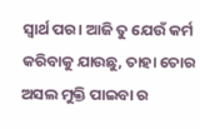ସ୍ବାର୍ଥ ପର। ଆଜି ତୁ ଯେଉଁ କର୍ମ କରିବାକୁ ଯାଉଛୁ, ତାହା ତୋର ଅସଲ ମୁକ୍ତି ପାଇବା ର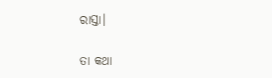ରାସ୍ତା।

ତା କଥା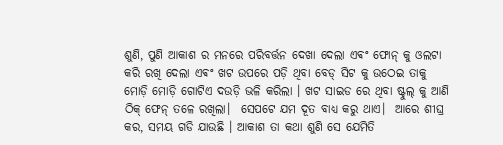ଶୁଣି, ପୁଣି ଆକାଶ ର ମନରେ ପରିବର୍ତ୍ତନ ଦେଖା ଦେଲା ଏଵଂ ଫୋନ୍ କୁ ଓଲଟା କରି ରଖି ଦେଲା ଏଵଂ ଖଟ ଉପରେ ପଡ଼ି ଥିବା ବେଡ୍ ସିଟ କୁ ଉଠେଇ ତାକୁ ମୋଡ଼ି ମୋଡ଼ି ଗୋଟିଏ ଦଉଡ଼ି ଭଳି କରିଲା । ଖଟ ସାଇଡ ରେ ଥିବା ଷ୍ଟୁଲ୍ କୁ ଆଣି ଠିକ୍ ଫେନ୍ ତଳେ ରଖିଲା।  ସେପଟେ ଯମ ଦୂତ ବାଧ୍ୟ କରୁ ଥାଏ।  ଆରେ ଶୀଘ୍ର କର, ସମୟ ଗଡି ଯାଉଛି । ଆକାଶ ତା କଥା ଶୁଣି ସେ ଯେମିତି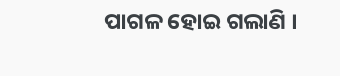ପାଗଳ ହୋଇ ଗଲାଣି ।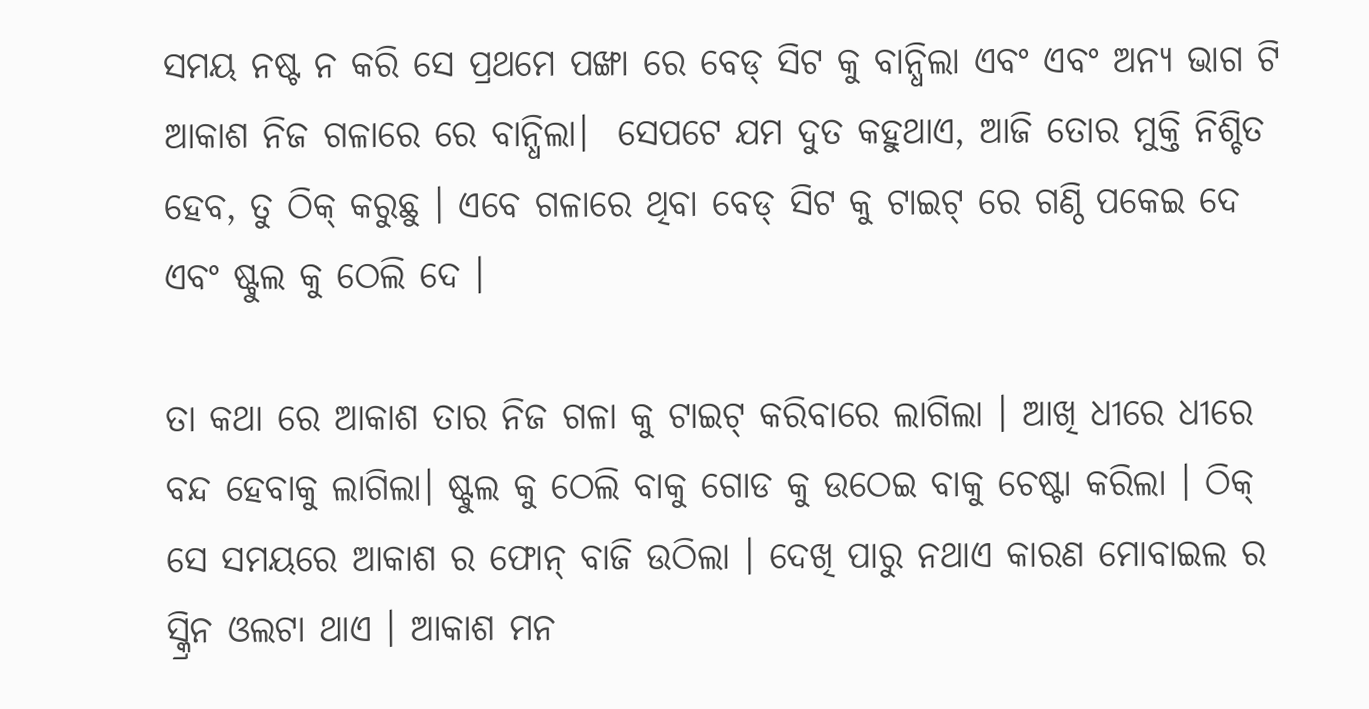ସମୟ ନଷ୍ଟ ନ କରି ସେ ପ୍ରଥମେ ପଙ୍ଖା ରେ ବେଡ୍ ସିଟ କୁ ବାନ୍ଧିଲା ଏବଂ ଏବଂ ଅନ୍ୟ ଭାଗ ଟି ଆକାଶ ନିଜ ଗଳାରେ ରେ ବାନ୍ଧିଲା।  ସେପଟେ ଯମ ଦୁତ କହୁଥାଏ, ଆଜି ତୋର ମୁକ୍ତି ନିଶ୍ଚିତ ହେବ, ତୁ ଠିକ୍ କରୁଛୁ । ଏବେ ଗଳାରେ ଥିବା ବେଡ୍ ସିଟ କୁ ଟାଇଟ୍ ରେ ଗଣ୍ଠି ପକେଇ ଦେ ଏବଂ ଷ୍ଟୁଲ କୁ ଠେଲି ଦେ ।

ତା କଥା ରେ ଆକାଶ ତାର ନିଜ ଗଳା କୁ ଟାଇଟ୍ କରିବାରେ ଲାଗିଲା । ଆଖି ଧୀରେ ଧୀରେ ବନ୍ଦ ହେବାକୁ ଲାଗିଲା। ଷ୍ଟୁଲ କୁ ଠେଲି ବାକୁ ଗୋଡ କୁ ଉଠେଇ ବାକୁ ଚେଷ୍ଟା କରିଲା । ଠିକ୍ ସେ ସମୟରେ ଆକାଶ ର ଫୋନ୍ ବାଜି ଉଠିଲା । ଦେଖି ପାରୁ ନଥାଏ କାରଣ ମୋବାଇଲ ର ସ୍କ୍ରିନ ଓଲଟା ଥାଏ । ଆକାଶ ମନ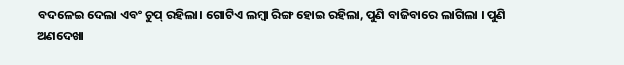ବଦଳେଇ ଦେଲା ଏବଂ ଚୁପ୍ ରହିଲା। ଗୋଟିଏ ଲମ୍ବା ରିଙ୍ଗ ହୋଇ ରହିଲା, ପୁଣି ବାଜିବାରେ ଲାଗିଲା । ପୁଣି ଅଣଦେଖା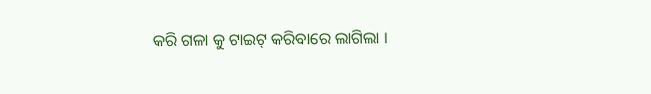କରି ଗଳା କୁ ଟାଇଟ୍ କରିବାରେ ଲାଗିଲା ।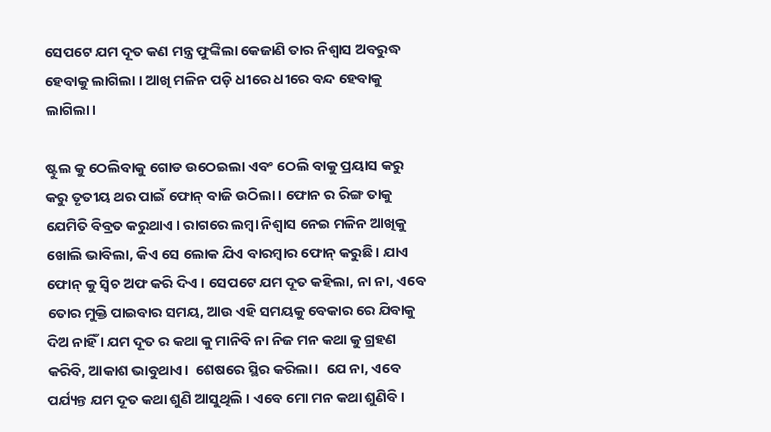ସେପଟେ ଯମ ଦୂତ କଣ ମନ୍ତ୍ର ଫୁଙ୍କିଲା କେଜାଣି ତାର ନିଶ୍ବାସ ଅବରୁଦ୍ଧ ହେବାକୁ ଲାଗିଲା । ଆଖି ମଳିନ ପଡ଼ି ଧୀରେ ଧୀରେ ବନ୍ଦ ହେବାକୁ ଲାଗିଲା।

ଷ୍ଟୁଲ କୁ ଠେଲିବାକୁ ଗୋଡ ଉଠେଇଲା ଏବଂ ଠେଲି ବାକୁ ପ୍ରୟାସ କରୁ କରୁ ତୃତୀୟ ଥର ପାଇଁ ଫୋନ୍ ବାଜି ଉଠିଲା । ଫୋନ ର ରିଙ୍ଗ ତାକୁ ଯେମିତି ବିବ୍ରତ କରୁଥାଏ । ରାଗରେ ଲମ୍ବା ନିଶ୍ବାସ ନେଇ ମଳିନ ଆଖିକୁ ଖୋଲି ଭାବିଲା, କିଏ ସେ ଲୋକ ଯିଏ ବାରମ୍ବାର ଫୋନ୍ କରୁଛି । ଯାଏ ଫୋନ୍ କୁ ସ୍ୱିଚ ଅଫ କରି ଦିଏ । ସେପଟେ ଯମ ଦୂତ କହିଲା, ନା ନା, ଏବେ ତୋର ମୁକ୍ତି ପାଇବାର ସମୟ, ଆଉ ଏହି ସମୟକୁ ବେକାର ରେ ଯିବାକୁ ଦିଅ ନାହିଁ । ଯମ ଦୂତ ର କଥା କୁ ମାନିବି ନା ନିଜ ମନ କଥା କୁ ଗ୍ରହଣ କରିବି, ଆକାଶ ଭାବୁଥାଏ।  ଶେଷରେ ସ୍ଥିର କରିଲା।  ଯେ ନା, ଏବେ ପର୍ଯ୍ୟନ୍ତ ଯମ ଦୂତ କଥା ଶୁଣି ଆସୁଥିଲି । ଏବେ ମୋ ମନ କଥା ଶୁଣିବି।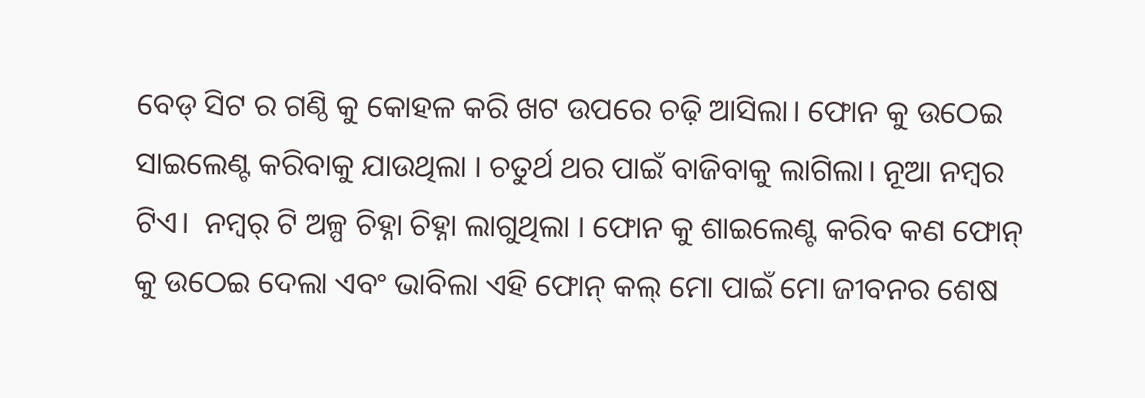ବେଡ୍ ସିଟ ର ଗଣ୍ଠି କୁ କୋହଳ କରି ଖଟ ଉପରେ ଚଢ଼ି ଆସିଲା। ଫୋନ କୁ ଉଠେଇ ସାଇଲେଣ୍ଟ କରିବାକୁ ଯାଉଥିଲା । ଚତୁର୍ଥ ଥର ପାଇଁ ବାଜିବାକୁ ଲାଗିଲା। ନୂଆ ନମ୍ବର ଟିଏ।  ନମ୍ବର୍ ଟି ଅଳ୍ପ ଚିହ୍ନା ଚିହ୍ନା ଲାଗୁଥିଲା । ଫୋନ କୁ ଶାଇଲେଣ୍ଟ କରିବ କଣ ଫୋନ୍ କୁ ଉଠେଇ ଦେଲା ଏବଂ ଭାବିଲା ଏହି ଫୋନ୍ କଲ୍ ମୋ ପାଇଁ ମୋ ଜୀବନର ଶେଷ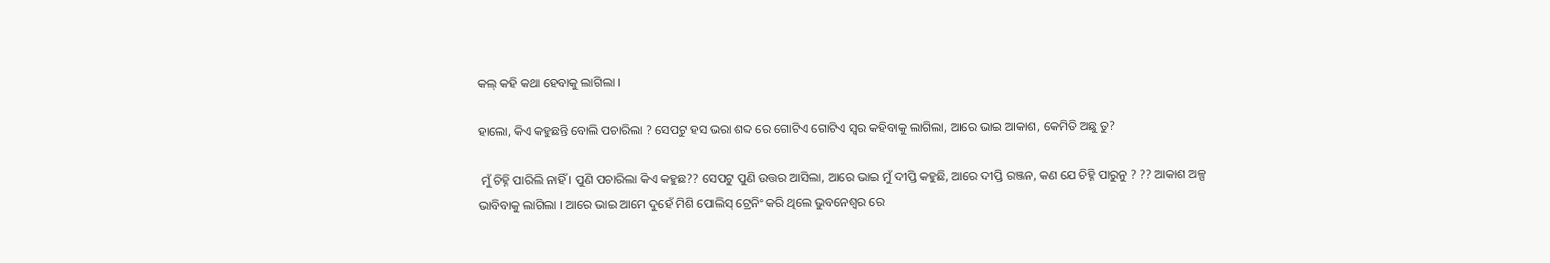କଲ୍ କହି କଥା ହେବାକୁ ଲାଗିଲା ।

ହାଲୋ, କିଏ କହୁଛନ୍ତି ବୋଲି ପଚାରିଲା ? ସେପଟୁ ହସ ଭରା ଶବ୍ଦ ରେ ଗୋଟିଏ ଗୋଟିଏ ସ୍ୱର କହିବାକୁ ଲାଗିଲା, ଆରେ ଭାଇ ଆକାଶ, କେମିତି ଅଛୁ ତୁ?

 ମୁଁ ଚିହ୍ନି ପାରିଲି ନାହିଁ । ପୁଣି ପଚାରିଲା କିଏ କହୁଛ?? ସେପଟୁ ପୁଣି ଉତ୍ତର ଆସିଲା, ଆରେ ଭାଇ ମୁଁ ଦୀପ୍ତି କହୁଛି, ଆରେ ଦୀପ୍ତି ରଞ୍ଜନ, କଣ ଯେ ଚିହ୍ନି ପାରୁନୁ ? ?? ଆକାଶ ଅଳ୍ପ ଭାବିବାକୁ ଲାଗିଲା । ଆରେ ଭାଇ ଆମେ ଦୁହେଁ ମିଶି ପୋଲିସ୍ ଟ୍ରେନିଂ କରି ଥିଲେ ଭୁବନେଶ୍ୱର ରେ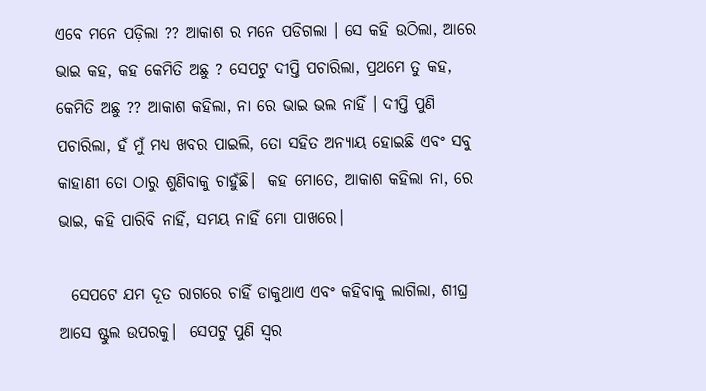ଏବେ ମନେ ପଡ଼ିଲା ?? ଆକାଶ ର ମନେ ପଡିଗଲା । ସେ କହି ଉଠିଲା, ଆରେ ଭାଇ କହ, କହ କେମିତି ଅଛୁ ? ସେପଟୁ ଦୀପ୍ତି ପଚାରିଲା, ପ୍ରଥମେ ତୁ କହ, କେମିତି ଅଛୁ ?? ଆକାଶ କହିଲା, ନା ରେ ଭାଇ ଭଲ ନାହିଁ । ଦୀପ୍ତି ପୁଣି ପଚାରିଲା, ହଁ ମୁଁ ମଧ୍ୟ ଖବର ପାଇଲି, ତୋ ସହିତ ଅନ୍ୟାୟ ହୋଇଛି ଏବଂ ସବୁ କାହାଣୀ ତୋ ଠାରୁ ଶୁଣିବାକୁ ଚାହୁଁଛି।  କହ ମୋତେ, ଆକାଶ କହିଲା ନା, ରେ ଭାଇ, କହି ପାରିବି ନାହିଁ, ସମୟ ନାହିଁ ମୋ ପାଖରେ।

  ସେପଟେ ଯମ ଦୂତ ରାଗରେ ଚାହିଁ ଡାକୁଥାଏ ଏବଂ କହିବାକୁ ଲାଗିଲା, ଶୀଘ୍ର ଆସେ ଷ୍ଟୁଲ ଉପରକୁ।  ସେପଟୁ ପୁଣି ସ୍ୱର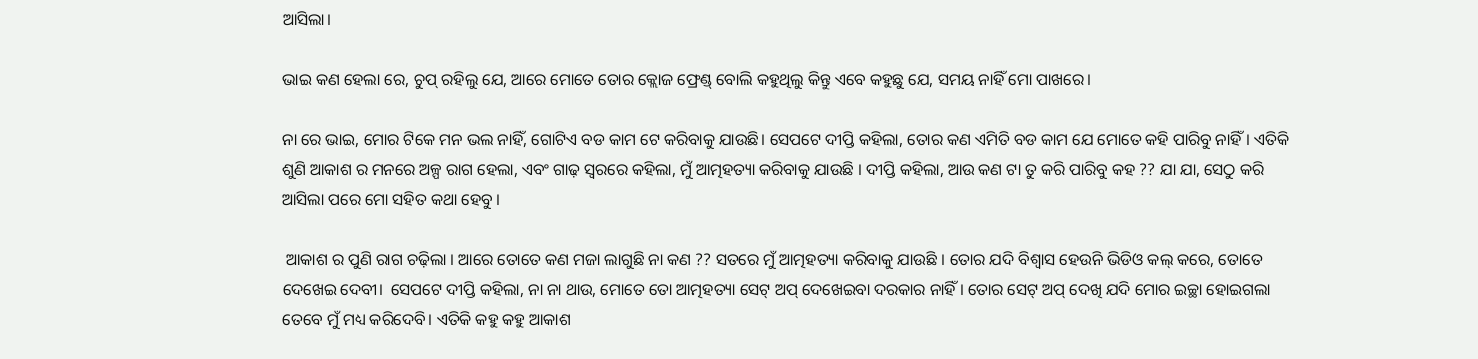ଆସିଲା।

ଭାଇ କଣ ହେଲା ରେ, ଚୁପ୍ ରହିଲୁ ଯେ, ଆରେ ମୋତେ ତୋର କ୍ଲୋଜ ଫ୍ରେଣ୍ଡ୍ ବୋଲି କହୁଥିଲୁ କିନ୍ତୁ ଏବେ କହୁଛୁ ଯେ, ସମୟ ନାହିଁ ମୋ ପାଖରେ।

ନା ରେ ଭାଇ, ମୋର ଟିକେ ମନ ଭଲ ନାହିଁ, ଗୋଟିଏ ବଡ କାମ ଟେ କରିବାକୁ ଯାଉଛି। ସେପଟେ ଦୀପ୍ତି କହିଲା, ତୋର କଣ ଏମିତି ବଡ କାମ ଯେ ମୋତେ କହି ପାରିବୁ ନାହିଁ। ଏତିକି ଶୁଣି ଆକାଶ ର ମନରେ ଅଳ୍ପ ରାଗ ହେଲା, ଏବଂ ଗାଢ଼ ସ୍ଵରରେ କହିଲା, ମୁଁ ଆତ୍ମହତ୍ୟା କରିବାକୁ ଯାଉଛି । ଦୀପ୍ତି କହିଲା, ଆଉ କଣ ଟା ତୁ କରି ପାରିବୁ କହ ?? ଯା ଯା, ସେଠୁ କରି ଆସିଲା ପରେ ମୋ ସହିତ କଥା ହେବୁ ।

 ଆକାଶ ର ପୁଣି ରାଗ ଚଢ଼ିଲା । ଆରେ ତୋତେ କଣ ମଜା ଲାଗୁଛି ନା କଣ ?? ସତରେ ମୁଁ ଆତ୍ମହତ୍ୟା କରିବାକୁ ଯାଉଛି । ତୋର ଯଦି ବିଶ୍ବାସ ହେଉନି ଭିଡିଓ କଲ୍ କରେ, ତୋତେ ଦେଖେଇ ଦେବୀ।  ସେପଟେ ଦୀପ୍ତି କହିଲା, ନା ନା ଥାଉ, ମୋତେ ତୋ ଆତ୍ମହତ୍ୟା ସେଟ୍ ଅପ୍ ଦେଖେଇବା ଦରକାର ନାହିଁ । ତୋର ସେଟ୍ ଅପ୍ ଦେଖି ଯଦି ମୋର ଇଚ୍ଛା ହୋଇଗଲା ତେବେ ମୁଁ ମଧ୍ୟ କରିଦେବି। ଏତିକି କହୁ କହୁ ଆକାଶ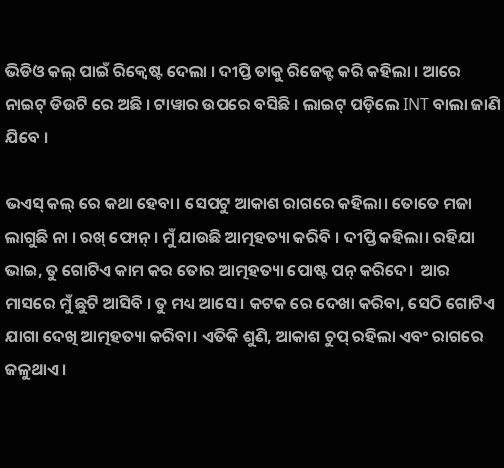ଭିଡିଓ କଲ୍ ପାଇଁ ରିକ୍ୱେଷ୍ଟ ଦେଲା । ଦୀପ୍ତି ତାକୁ ରିଜେକ୍ଟ କରି କହିଲା । ଆରେ ନାଇଟ୍ ଡିଉଟି ରେ ଅଛି । ଟାୱାର ଉପରେ ବସିଛି । ଲାଇଟ୍ ପଡ଼ିଲେ INT ବାଲା ଜାଣି ଯିବେ ।

ଭଏସ୍ କଲ୍ ରେ କଥା ହେବା। ସେପଟୁ ଆକାଶ ରାଗରେ କହିଲା। ତୋତେ ମଜା ଲାଗୁଛି ନା । ରଖ୍ ଫୋନ୍ । ମୁଁ ଯାଉଛି ଆତ୍ମହତ୍ୟା କରିବି । ଦୀପ୍ତି କହିଲା। ରହିଯା ଭାଇ, ତୁ ଗୋଟିଏ କାମ କର ତୋର ଆତ୍ମହତ୍ୟା ପୋଷ୍ଟ ପନ୍ କରିଦେ।  ଆର ମାସରେ ମୁଁ ଛୁଟି ଆସିବି । ତୁ ମଧ୍ୟ ଆସେ । କଟକ ରେ ଦେଖା କରିବା, ସେଠି ଗୋଟିଏ ଯାଗା ଦେଖି ଆତ୍ମହତ୍ୟା କରିବା। ଏତିକି ଶୁଣି, ଆକାଶ ଚୁପ୍ ରହିଲା ଏବଂ ରାଗରେ ଜଳୁଥାଏ ।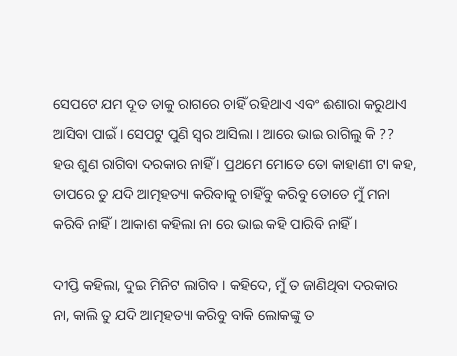ସେପଟେ ଯମ ଦୂତ ତାକୁ ରାଗରେ ଚାହିଁ ରହିଥାଏ ଏବଂ ଈଶାରା କରୁଥାଏ ଆସିବା ପାଇଁ । ସେପଟୁ ପୁଣି ସ୍ୱର ଆସିଲା । ଆରେ ଭାଇ ରାଗିଲୁ କି ?? ହଉ ଶୁଣ ରାଗିବା ଦରକାର ନାହିଁ । ପ୍ରଥମେ ମୋତେ ତୋ କାହାଣୀ ଟା କହ, ତାପରେ ତୁ ଯଦି ଆତ୍ମହତ୍ୟା କରିବାକୁ ଚାହିଁବୁ କରିବୁ ତୋତେ ମୁଁ ମନା କରିବି ନାହିଁ । ଆକାଶ କହିଲା ନା ରେ ଭାଇ କହି ପାରିବି ନାହିଁ ।

ଦୀପ୍ତି କହିଲା, ଦୁଇ ମିନିଟ ଲାଗିବ । କହିଦେ, ମୁଁ ତ ଜାଣିଥିବା ଦରକାର ନା, କାଲି ତୁ ଯଦି ଆତ୍ମହତ୍ୟା କରିବୁ ବାକି ଲୋକଙ୍କୁ ତ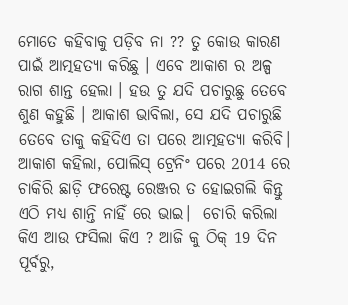ମୋତେ କହିବାକୁ ପଡ଼ିବ ନା ?? ତୁ କୋଉ କାରଣ ପାଇଁ ଆତ୍ମହତ୍ୟା କରିଛୁ । ଏବେ ଆକାଶ ର ଅଳ୍ପ ରାଗ ଶାନ୍ତ ହେଲା । ହଉ ତୁ ଯଦି ପଚାରୁଛୁ ତେବେ ଶୁଣ କହୁଛି । ଆକାଶ ଭାବିଲା, ସେ ଯଦି ପଚାରୁଛି ତେବେ ତାକୁ କହିଦିଏ ତା ପରେ ଆତ୍ମହତ୍ୟା କରିବି। ଆକାଶ କହିଲା, ପୋଲିସ୍ ଟ୍ରେନିଂ ପରେ 2014 ରେ ଚାକିରି ଛାଡ଼ି ଫରେଷ୍ଟ ରେଞ୍ଜର ତ ହୋଇଗଲି କିନ୍ତୁ ଏଠି ମଧ୍ୟ ଶାନ୍ତି ନାହିଁ ରେ ଭାଇ।  ଚୋରି କରିଲା କିଏ ଆଉ ଫସିଲା କିଏ ? ଆଜି କୁ ଠିକ୍ 19 ଦିନ ପୂର୍ବରୁ,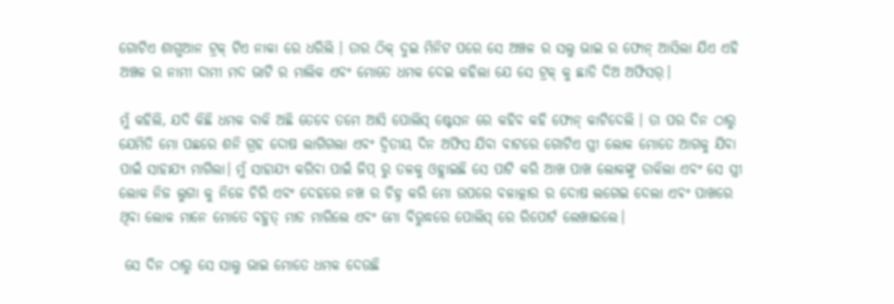ଗୋଟିଏ ଶାଗୁଆନ ଟ୍ରକ୍ ଟିଏ ନାକା ରେ ଧରିଲି । ତାର ଠିକ୍ ଦୁଇ ମିନିଟ ପରେ ସେ ଅଞ୍ଚଳ ର ସଲୁ ଭାଇ ର ଫୋନ୍ ଆସିଲା ଯିଏ ଏହି ଅଞ୍ଚଳ ର ନାମୀ ଦାମୀ ମଦ ଭାଟି ର ମାଲିକ ଏବଂ ମୋତେ ଧମକ ଦେଇ କହିଲା ଯେ ସେ ଟ୍ରକ୍ କୁ ଛାଡି ଦିଅ ଅଫିସର୍।

ମୁଁ କହିଲି, ଯଦି କିଛି ଧମକ ବାକି ଅଛି ତେବେ ତମେ ଆସି ପୋଲିସ୍ ଷ୍ଟେସନ ରେ କହିବ କହି ଫୋନ୍ କାଟିଦେଲି । ତା ପର ଦିନ ଠାରୁ ଯେମିତି ମୋ ପଛରେ ଶନି ଗ୍ରହ ଦୋଷ ଲାଗିଗଲା ଏବଂ ଦ୍ଵିତୀୟ ଦିନ ଅଫିସ ଯିବା ବାଟରେ ଗୋଟିଏ ସ୍ତ୍ରୀ ଲୋକ ମୋତେ ଆଗକୁ ଯିବା ପାଇଁ ସାହାଯ୍ୟ ମାଗିଲା। ମୁଁ ସାହାଯ୍ୟ କରିବା ପାଇଁ ଜିପ୍ ରୁ ତଳକୁ ଓହ୍ଲାଇଛି ସେ ପାଟି କରି ଆଖ ପାଖ ଲୋକଙ୍କୁ ଡାକିଲା ଏବଂ ସେ ସ୍ତ୍ରୀ ଲୋକ ନିଜ ଲୁଗା କୁ ନିଜେ ଚିରି ଏବଂ ଦେହରେ ନଖ ର ଚିହ୍ନ କରି ମୋ ଉପରେ ବଳାତ୍କାର ର ଦୋଷ ଲଗେଇ ଦେଲା ଏଵଂ ପାଖରେ ଥିବା ଲୋକ ମାନେ ମୋତେ ବହୁତ୍ ମାଡ ମାରିଲେ ଏବଂ ମୋ ବିରୁଦ୍ଧରେ ପୋଲିସ୍ ରେ ରିପୋର୍ଟ ଲେଖାଇଲେ।

 ସେ ଦିନ ଠାରୁ ସେ ସାଲୁ ଭାଇ ମୋତେ ଧମକ ଦେଉଛି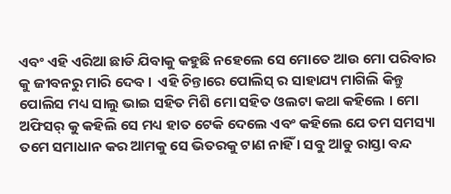ଏବଂ ଏହି ଏରିଆ ଛାଡି ଯିବାକୁ କହୁଛି ନହେଲେ ସେ ମୋତେ ଆଉ ମୋ ପରିବାର କୁ ଜୀବନରୁ ମାରି ଦେବ।  ଏହି ଚିନ୍ତାରେ ପୋଲିସ୍ ର ସାହାଯ୍ୟ ମାଗିଲି କିନ୍ତୁ ପୋଲିସ ମଧ୍ୟ ସାଲୁ ଭାଇ ସହିତ ମିଶି ମୋ ସହିତ ଓଲଟା କଥା କହିଲେ । ମୋ ଅଫିସର୍ କୁ କହିଲି ସେ ମଧ୍ୟ ହାତ ଟେକି ଦେଲେ ଏବଂ କହିଲେ ଯେ ତମ ସମସ୍ୟା ତମେ ସମାଧାନ କର ଆମକୁ ସେ ଭିତରକୁ ଟାଣ ନାହିଁ । ସବୁ ଆଡୁ ରାସ୍ତା ବନ୍ଦ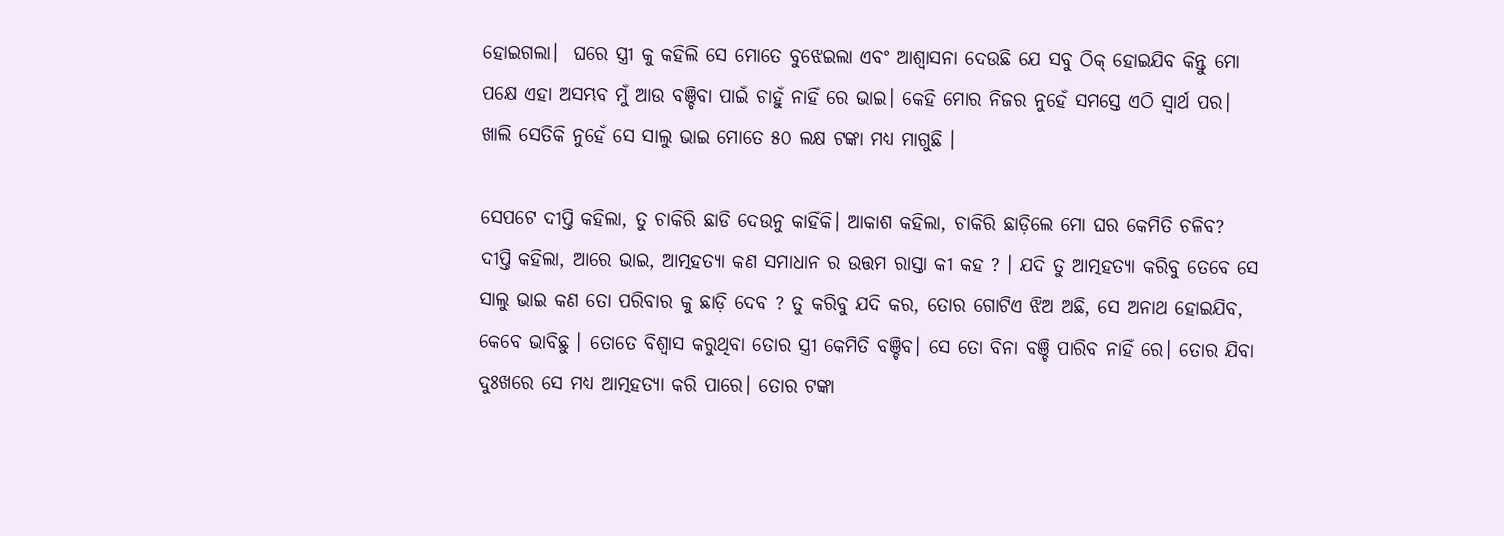ହୋଇଗଲା।  ଘରେ ସ୍ତ୍ରୀ କୁ କହିଲି ସେ ମୋତେ ବୁଝେଇଲା ଏବଂ ଆଶ୍ଵାସନା ଦେଉଛି ଯେ ସବୁ ଠିକ୍ ହୋଇଯିବ କିନ୍ତୁ ମୋ ପକ୍ଷେ ଏହା ଅସମ୍ଭବ ମୁଁ ଆଉ ବଞ୍ଚିବା ପାଇଁ ଚାହୁଁ ନାହିଁ ରେ ଭାଇ। କେହି ମୋର ନିଜର ନୁହେଁ ସମସ୍ତେ ଏଠି ସ୍ବାର୍ଥ ପର। ଖାଲି ସେତିକି ନୁହେଁ ସେ ସାଲୁ ଭାଇ ମୋତେ ୫୦ ଲକ୍ଷ ଟଙ୍କା ମଧ୍ୟ ମାଗୁଛି ।

ସେପଟେ ଦୀପ୍ତି କହିଲା, ତୁ ଚାକିରି ଛାଡି ଦେଉନୁ କାହିଁକି। ଆକାଶ କହିଲା, ଚାକିରି ଛାଡ଼ିଲେ ମୋ ଘର କେମିତି ଚଳିବ? ଦୀପ୍ତି କହିଲା, ଆରେ ଭାଇ, ଆତ୍ମହତ୍ୟା କଣ ସମାଧାନ ର ଉତ୍ତମ ରାସ୍ତା କୀ କହ ? । ଯଦି ତୁ ଆତ୍ମହତ୍ୟା କରିବୁ ତେବେ ସେ ସାଲୁ ଭାଇ କଣ ତୋ ପରିବାର କୁ ଛାଡ଼ି ଦେବ ? ତୁ କରିବୁ ଯଦି କର, ତୋର ଗୋଟିଏ ଝିଅ ଅଛି, ସେ ଅନାଥ ହୋଇଯିବ, କେବେ ଭାବିଛୁ । ତୋତେ ବିଶ୍ବାସ କରୁଥିବା ତୋର ସ୍ତ୍ରୀ କେମିତି ବଞ୍ଚିବ। ସେ ତୋ ବିନା ବଞ୍ଚି ପାରିବ ନାହିଁ ରେ। ତୋର ଯିବା ଦୁଃଖରେ ସେ ମଧ୍ୟ ଆତ୍ମହତ୍ୟା କରି ପାରେ। ତୋର ଟଙ୍କା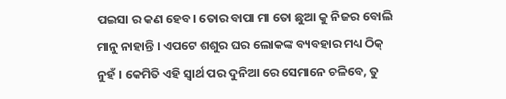ପଇସା ର କଣ ହେବ। ତୋର ବାପା ମା ତୋ ଛୁଆ କୁ ନିଜର ବୋଲି ମାନୁ ନାହାନ୍ତି । ଏପଟେ ଶଶୁର ଘର ଲୋକଙ୍କ ବ୍ୟବହାର ମଧ୍ୟ ଠିକ୍ ନୁହଁ । କେମିତି ଏହି ସ୍ବାର୍ଥ ପର ଦୁନିଆ ରେ ସେମାନେ ଚଳିବେ, ତୁ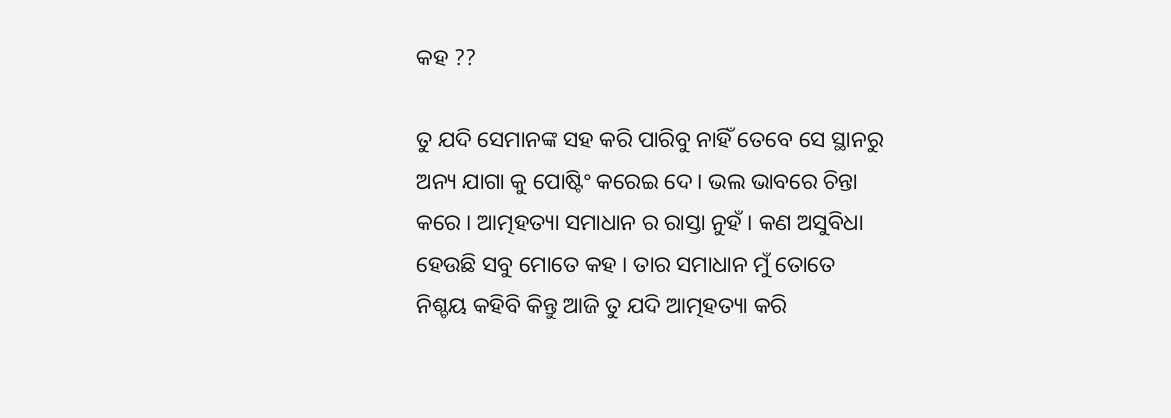କହ ??

ତୁ ଯଦି ସେମାନଙ୍କ ସହ କରି ପାରିବୁ ନାହିଁ ତେବେ ସେ ସ୍ଥାନରୁ ଅନ୍ୟ ଯାଗା କୁ ପୋଷ୍ଟିଂ କରେଇ ଦେ। ଭଲ ଭାବରେ ଚିନ୍ତା କରେ । ଆତ୍ମହତ୍ୟା ସମାଧାନ ର ରାସ୍ତା ନୁହଁ । କଣ ଅସୁବିଧା ହେଉଛି ସବୁ ମୋତେ କହ । ତାର ସମାଧାନ ମୁଁ ତୋତେ ନିଶ୍ଚୟ କହିବି କିନ୍ତୁ ଆଜି ତୁ ଯଦି ଆତ୍ମହତ୍ୟା କରି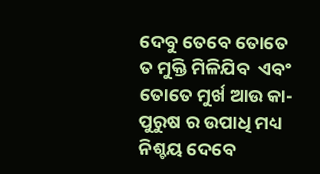ଦେବୁ ତେବେ ତୋତେ ତ ମୁକ୍ତି ମିଳିଯିବ  ଏବଂ ତୋତେ ମୁର୍ଖ ଆଉ କା-ପୁରୁଷ ର ଉପାଧି ମଧ୍ୟ ନିଶ୍ଚୟ ଦେବେ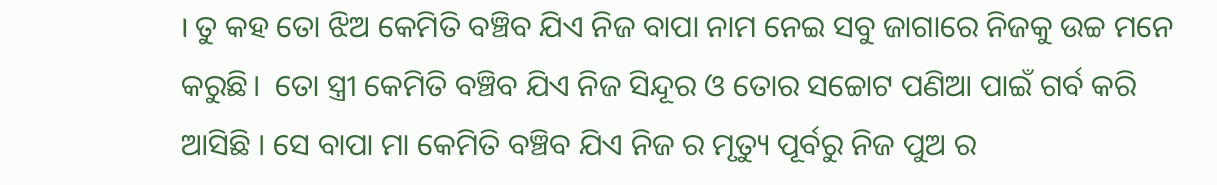। ତୁ କହ ତୋ ଝିଅ କେମିତି ବଞ୍ଚିବ ଯିଏ ନିଜ ବାପା ନାମ ନେଇ ସବୁ ଜାଗାରେ ନିଜକୁ ଉଚ୍ଚ ମନେ କରୁଛି।  ତୋ ସ୍ତ୍ରୀ କେମିତି ବଞ୍ଚିବ ଯିଏ ନିଜ ସିନ୍ଦୂର ଓ ତୋର ସଚ୍ଚୋଟ ପଣିଆ ପାଇଁ ଗର୍ବ କରି ଆସିଛି । ସେ ବାପା ମା କେମିତି ବଞ୍ଚିବ ଯିଏ ନିଜ ର ମୃତ୍ୟୁ ପୂର୍ବରୁ ନିଜ ପୁଅ ର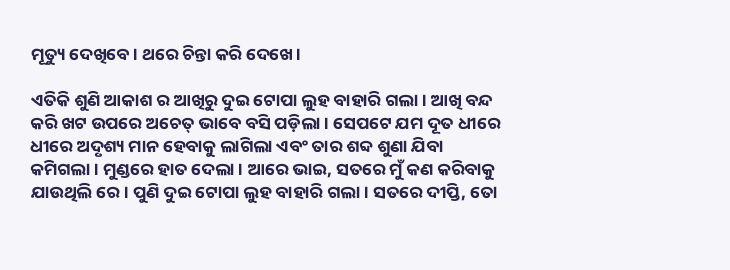ମୂତ୍ୟୁ ଦେଖିବେ। ଥରେ ଚିନ୍ତା କରି ଦେଖେ ।

ଏତିକି ଶୁଣି ଆକାଶ ର ଆଖିରୁ ଦୁଇ ଟୋପା ଲୁହ ବାହାରି ଗଲା। ଆଖି ବନ୍ଦ କରି ଖଟ ଉପରେ ଅଚେତ୍ ଭାବେ ବସି ପଡ଼ିଲା । ସେପଟେ ଯମ ଦୂତ ଧୀରେ ଧୀରେ ଅଦୃଶ୍ୟ ମାନ ହେବାକୁ ଲାଗିଲା ଏବଂ ତାର ଶବ୍ଦ ଶୁଣା ଯିବା କମିଗଲା । ମୁଣ୍ଡରେ ହାତ ଦେଲା । ଆରେ ଭାଇ, ସତରେ ମୁଁ କଣ କରିବାକୁ ଯାଉଥିଲି ରେ। ପୁଣି ଦୁଇ ଟୋପା ଲୁହ ବାହାରି ଗଲା। ସତରେ ଦୀପ୍ତି, ତୋ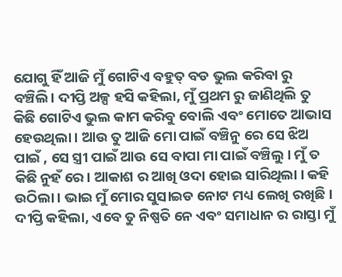ଯୋଗୁ ହିଁ ଆଜି ମୁଁ ଗୋଟିଏ ବହୁତ୍ ବଡ ଭୁଲ କରିବା ରୁ ବଞ୍ଚିଲି। ଦୀପ୍ତି ଅଳ୍ପ ହସି କହିଲା, ମୁଁ ପ୍ରଥମ ରୁ ଜାଣିଥିଲି ତୁ କିଛି ଗୋଟିଏ ଭୁଲ କାମ କରିବୁ ବୋଲି ଏବଂ ମୋତେ ଆଭାସ ହେଉଥିଲା । ଆଉ ତୁ ଆଜି ମୋ ପାଇଁ ବଞ୍ଚିନୁ ରେ ସେ ଝିଅ ପାଇଁ , ସେ ସ୍ତ୍ରୀ ପାଇଁ ଆଉ ସେ ବାପା ମା ପାଇଁ ବଞ୍ଚିଲୁ । ମୁଁ ତ କିଛି ନୁହଁ ରେ। ଆକାଶ ର ଆଖି ଓଦା ହୋଇ ସାରିଥିଲା । କହି ଉଠିଲା। ଭାଇ ମୁଁ ମୋର ସୁସାଇଡ ନୋଟ ମଧ୍ୟ ଲେଖି ରଖିଛି । ଦୀପ୍ତି କହିଲା, ଏବେ ତୁ ନିଷ୍ପତି ନେ ଏବଂ ସମାଧାନ ର ରାସ୍ତା ମୁଁ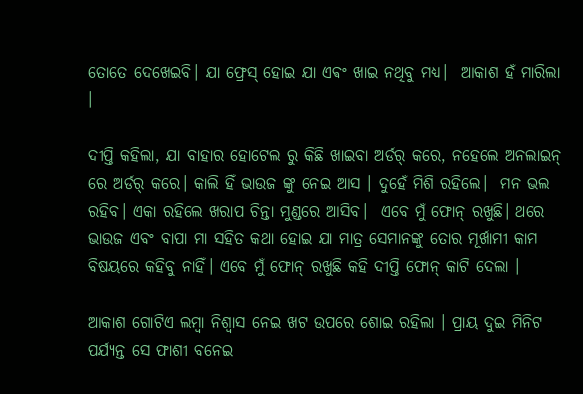ତୋତେ ଦେଖେଇବି। ଯା ଫ୍ରେସ୍ ହୋଇ ଯା ଏଵଂ ଖାଇ ନଥିବୁ ମଧ୍ୟ।  ଆକାଶ ହଁ ମାରିଲା ।

ଦୀପ୍ତି କହିଲା, ଯା ବାହାର ହୋଟେଲ ରୁ କିଛି ଖାଇବା ଅର୍ଡର୍ କରେ, ନହେଲେ ଅନଲାଇନ୍ ରେ ଅର୍ଡର୍ କରେ। କାଲି ହିଁ ଭାଉଜ ଙ୍କୁ ନେଇ ଆସ । ଦୁହେଁ ମିଶି ରହିଲେ।  ମନ ଭଲ ରହିବ। ଏକା ରହିଲେ ଖରାପ ଚିନ୍ତା ମୁଣ୍ଡରେ ଆସିବ।  ଏବେ ମୁଁ ଫୋନ୍ ରଖୁଛି। ଥରେ ଭାଉଜ ଏବଂ ବାପା ମା ସହିତ କଥା ହୋଇ ଯା ମାତ୍ର ସେମାନଙ୍କୁ ତୋର ମୂର୍ଖାମୀ କାମ ବିଷୟରେ କହିବୁ ନାହିଁ। ଏବେ ମୁଁ ଫୋନ୍ ରଖୁଛି କହି ଦୀପ୍ତି ଫୋନ୍ କାଟି ଦେଲା ।

ଆକାଶ ଗୋଟିଏ ଲମ୍ବା ନିଶ୍ବାସ ନେଇ ଖଟ ଉପରେ ଶୋଇ ରହିଲା । ପ୍ରାୟ ଦୁଇ ମିନିଟ ପର୍ଯ୍ୟନ୍ତ ସେ ଫାଶୀ ବନେଇ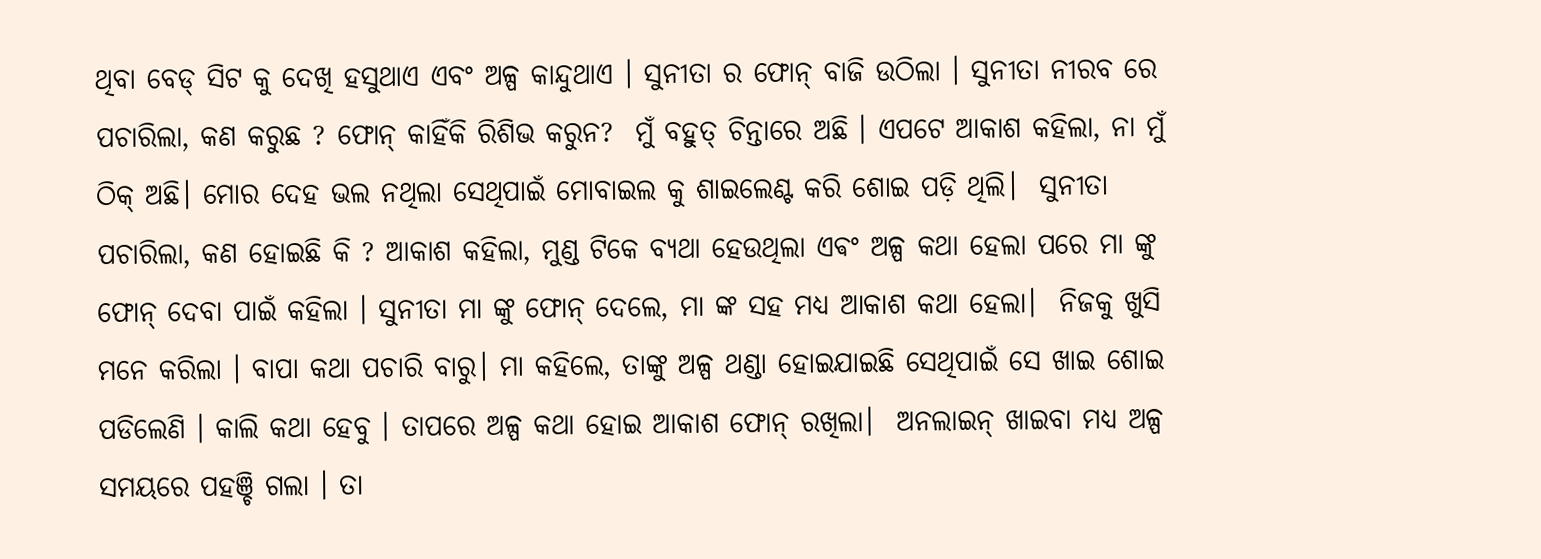ଥିବା ବେଡ୍ ସିଟ କୁ ଦେଖି ହସୁଥାଏ ଏବଂ ଅଳ୍ପ କାନ୍ଦୁଥାଏ । ସୁନୀତା ର ଫୋନ୍ ବାଜି ଉଠିଲା । ସୁନୀତା ନୀରବ ରେ ପଚାରିଲା, କଣ କରୁଛ ? ଫୋନ୍ କାହିଁକି ରିଶିଭ କରୁନ?  ମୁଁ ବହୁତ୍ ଚିନ୍ତାରେ ଅଛି । ଏପଟେ ଆକାଶ କହିଲା, ନା ମୁଁ ଠିକ୍ ଅଛି। ମୋର ଦେହ ଭଲ ନଥିଲା ସେଥିପାଇଁ ମୋବାଇଲ କୁ ଶାଇଲେଣ୍ଟ କରି ଶୋଇ ପଡ଼ି ଥିଲି।  ସୁନୀତା ପଚାରିଲା, କଣ ହୋଇଛି କି ? ଆକାଶ କହିଲା, ମୁଣ୍ଡ ଟିକେ ବ୍ୟଥା ହେଉଥିଲା ଏଵଂ ଅଳ୍ପ କଥା ହେଲା ପରେ ମା ଙ୍କୁ ଫୋନ୍ ଦେବା ପାଇଁ କହିଲା । ସୁନୀତା ମା ଙ୍କୁ ଫୋନ୍ ଦେଲେ, ମା ଙ୍କ ସହ ମଧ୍ୟ ଆକାଶ କଥା ହେଲା।  ନିଜକୁ ଖୁସି ମନେ କରିଲା । ବାପା କଥା ପଚାରି ବାରୁ। ମା କହିଲେ, ତାଙ୍କୁ ଅଳ୍ପ ଥଣ୍ଡା ହୋଇଯାଇଛି ସେଥିପାଇଁ ସେ ଖାଇ ଶୋଇ ପଡିଲେଣି । କାଲି କଥା ହେବୁ । ତାପରେ ଅଳ୍ପ କଥା ହୋଇ ଆକାଶ ଫୋନ୍ ରଖିଲା।  ଅନଲାଇନ୍ ଖାଇବା ମଧ୍ୟ ଅଳ୍ପ ସମୟରେ ପହଞ୍ଚି ଗଲା । ତା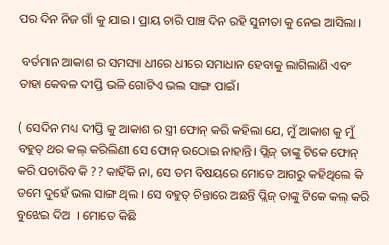ପର ଦିନ ନିଜ ଗାଁ କୁ ଯାଇ । ପ୍ରାୟ ଚାରି ପାଞ୍ଚ ଦିନ ରହି ସୁନୀତା କୁ ନେଇ ଆସିଲା ।

 ବର୍ତମାନ ଆକାଶ ର ସମସ୍ୟା ଧୀରେ ଧୀରେ ସମାଧାନ ହେବାକୁ ଲାଗିଲାଣି ଏବଂ ତାହା କେବଳ ଦୀପ୍ତି ଭଳି ଗୋଟିଏ ଭଲ ସାଙ୍ଗ ପାଇଁ।

( ସେଦିନ ମଧ୍ୟ ଦୀପ୍ତି କୁ ଆକାଶ ର ସ୍ତ୍ରୀ ଫୋନ୍ କରି କହିଲା ଯେ, ମୁଁ ଆକାଶ କୁ ମୁଁ ବହୁତ୍ ଥର କଲ୍ କରିଲିଣୀ ସେ ଫୋନ୍ ଉଠୋଇ ନାହାନ୍ତି। ପ୍ଲିଜ୍ ତାଙ୍କୁ ଟିକେ ଫୋନ୍ କରି ପଚାରିବ କି ?? କାହିଁକି ନା, ସେ ତମ ବିଷୟରେ ମୋତେ ଆଗରୁ କହିଥିଲେ କି ତମେ ଦୁହେଁ ଭଲ ସାଙ୍ଗ ଥିଲ । ସେ ବହୁତ୍ ଚିନ୍ତାରେ ଅଛନ୍ତି ପ୍ଲିଜ୍ ତାଙ୍କୁ ଟିକେ କଲ୍ କରି ବୁଝେଇ ଦିଅ  । ମୋତେ କିଛି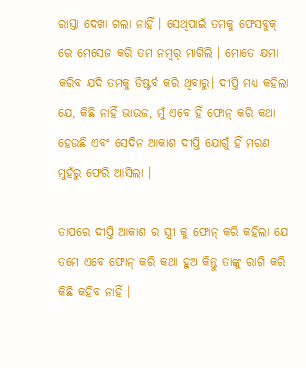ରାସ୍ତା ଦେଖା ଗଲା ନାହିଁ । ସେଥିପାଇଁ ତମକୁ ଫେସବୁକ୍ ରେ ମେସେଜ କରି ତମ ନମ୍ବର୍ ମାଗିଲି । ମୋତେ କ୍ଷମା କରିବ ଯଦି ତମକୁ ଡିଷ୍ଟର୍ବ କରି ଥିବାରୁ। ଦୀପ୍ତି ମଧ୍ୟ କହିଲା ଯେ, କିଛି ନାହିଁ ଭାଉଜ, ମୁଁ ଏବେ ହିଁ ଫୋନ୍ କରି କଥା ହେଉଛି ଏବଂ ସେଦିନ ଆକାଶ ଦୀପ୍ତି ଯୋଗୁଁ ହିଁ ମରଣ ମୁହଁରୁ ଫେରି ଆସିଲା ।

ତାପରେ ଦୀପ୍ତି ଆକାଶ ର ସ୍ତ୍ରୀ କୁ ଫୋନ୍ କରି କହିଲା ଯେ ତମେ ଏବେ ଫୋନ୍ କରି କଥା ହୁଅ କିନ୍ତୁ ତାଙ୍କୁ ରାଗି କରି କିଛି କହିବ ନାହିଁ ।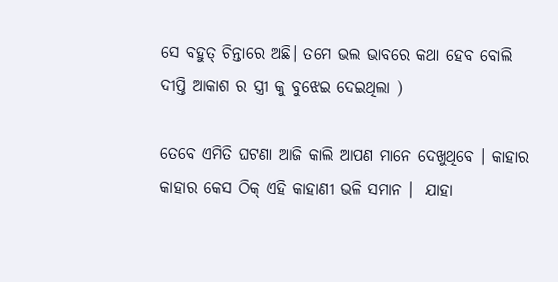ସେ ବହୁତ୍ ଚିନ୍ତାରେ ଅଛି। ତମେ ଭଲ ଭାବରେ କଥା ହେବ ବୋଲି ଦୀପ୍ତି ଆକାଶ ର ସ୍ତ୍ରୀ କୁ ବୁଝେଇ ଦେଇଥିଲା )

ତେବେ ଏମିତି ଘଟଣା ଆଜି କାଲି ଆପଣ ମାନେ ଦେଖୁଥିବେ । କାହାର କାହାର କେସ ଠିକ୍ ଏହି କାହାଣୀ ଭଳି ସମାନ ।  ଯାହା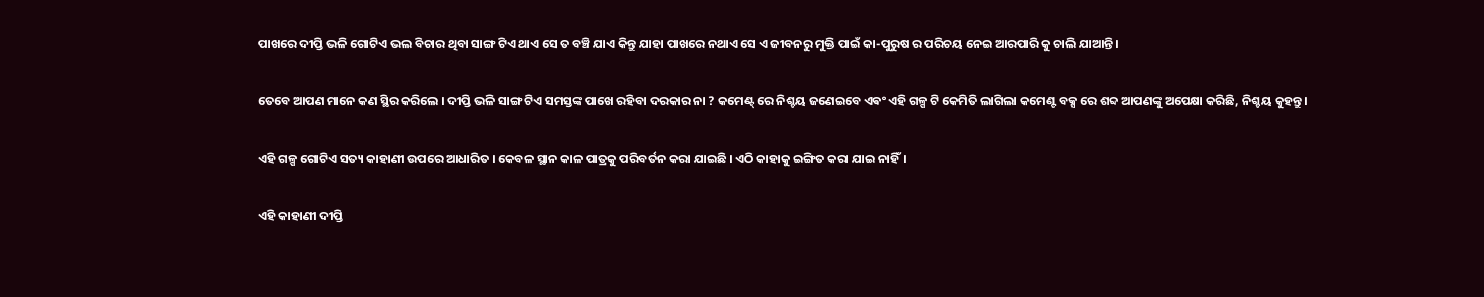ପାଖରେ ଦୀପ୍ତି ଭଳି ଗୋଟିଏ ଭଲ ବିଚାର ଥିବା ସାଙ୍ଗ ଟିଏ ଥାଏ ସେ ତ ବଞ୍ଚି ଯାଏ କିନ୍ତୁ ଯାହା ପାଖରେ ନଥାଏ ସେ ଏ ଜୀବନରୁ ମୁକ୍ତି ପାଇଁ କା-ପୁରୁଷ ର ପରିଚୟ ନେଇ ଆରପାରି କୁ ଚାଲି ଯାଆନ୍ତି।

ତେବେ ଆପଣ ମାନେ କଣ ସ୍ଥିର କରିଲେ । ଦୀପ୍ତି ଭଳି ସାଙ୍ଗ ଟିଏ ସମସ୍ତଙ୍କ ପାଖେ ରହିବା ଦରକାର ନା ? କମେଣ୍ଟ୍ ରେ ନିଶ୍ଚୟ ଜଣେଇବେ ଏଵଂ ଏହି ଗଳ୍ପ ଟି କେମିତି ଲାଗିଲା କମେଣ୍ଟ ବକ୍ସ ରେ ଶବ୍ଦ ଆପଣଙ୍କୁ ଅପେକ୍ଷା କରିଛି, ନିଶ୍ଚୟ କୁହନ୍ତୁ।

ଏହି ଗଳ୍ପ ଗୋଟିଏ ସତ୍ୟ କାହାଣୀ ଉପରେ ଆଧାରିତ । କେବଳ ସ୍ଥାନ କାଳ ପାତ୍ରକୁ ପରିବର୍ତନ କରା ଯାଇଛି । ଏଠି କାହାକୁ ଇଙ୍ଗିତ କରା ଯାଇ ନାହିଁ।

ଏହି କାହାଣୀ ଦୀପ୍ତି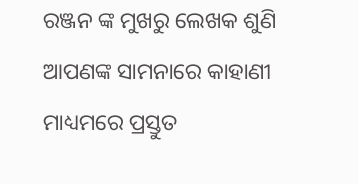ରଞ୍ଜନ ଙ୍କ ମୁଖରୁ ଲେଖକ ଶୁଣି ଆପଣଙ୍କ ସାମନାରେ କାହାଣୀ ମାଧ୍ୟମରେ ପ୍ରସ୍ତୁତ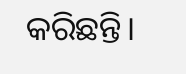କରିଛନ୍ତି।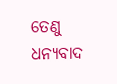ତେଣୁ ଧନ୍ୟବାଦ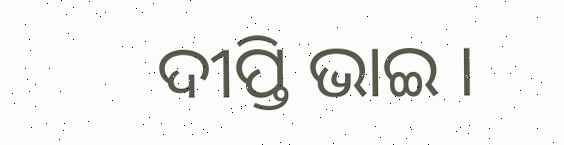ଦୀପ୍ତି ଭାଇ ।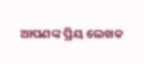ଆପଣଙ୍କ ପ୍ରିୟ ଲେଖକ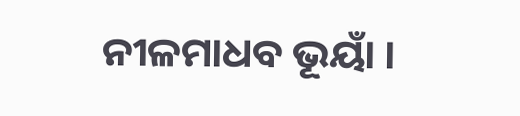ନୀଳମାଧବ ଭୂୟାଁ ।